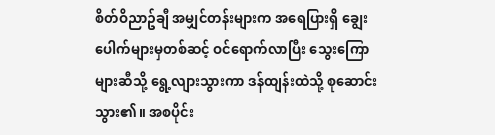စိတ်ဝိညာဥ်ချီ အမျှင်တန်းများက အရေပြားရှိ ချွေးပေါက်များမှတစ်ဆင့် ဝင်ရောက်လာပြီး သွေးကြောများဆီသို့ ရွေ့လျားသွားကာ ဒန်ထျန်းထဲသို့ စုဆောင်းသွား၏။ အစပိုင်း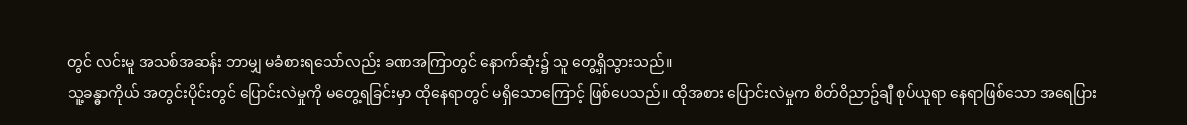တွင် လင်းမူ အသစ်အဆန်း ဘာမျှ မခံစားရသော်လည်း ခဏအကြာတွင် နောက်ဆုံး၌ သူ တွေ့ရှိသွားသည်။
သူ့ခန္ဓာကိုယ် အတွင်းပိုင်းတွင် ပြောင်းလဲမှုကို မတွေ့ရခြင်းမှာ ထိုနေရာတွင် မရှိသောကြောင့် ဖြစ်ပေသည်။ ထိုအစား ပြောင်းလဲမှုက စိတ်ဝိညာဥ်ချီ စုပ်ယူရာ နေရာဖြစ်သော အရေပြား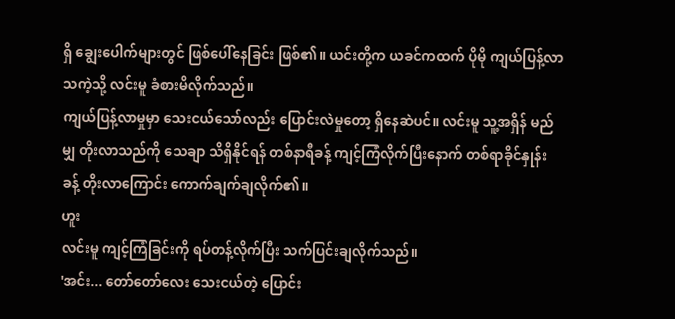ရှိ ချွေးပေါက်များတွင် ဖြစ်ပေါ်နေခြင်း ဖြစ်၏။ ယင်းတို့က ယခင်ကထက် ပိုမို ကျယ်ပြန့်လာသကဲ့သို့ လင်းမူ ခံစားမိလိုက်သည်။
ကျယ်ပြန့်လာမှုမှာ သေးငယ်သော်လည်း ပြောင်းလဲမှုတော့ ရှိနေဆဲပင်။ လင်းမူ သူ့အရှိန် မည်မျှ တိုးလာသည်ကို သေချာ သိရှိနိုင်ရန် တစ်နာရီခန့် ကျင့်ကြံလိုက်ပြီးနောက် တစ်ရာခိုင်နှုန်းခန့် တိုးလာကြောင်း ကောက်ချက်ချလိုက်၏။
ဟူး
လင်းမူ ကျင့်ကြံခြင်းကို ရပ်တန့်လိုက်ပြီး သက်ပြင်းချလိုက်သည်။
'အင်း... တော်တော်လေး သေးငယ်တဲ့ ပြောင်း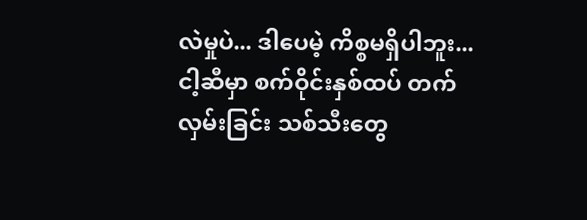လဲမှုပဲ... ဒါပေမဲ့ ကိစ္စမရှိပါဘူး... ငါ့ဆီမှာ စက်ဝိုင်းနှစ်ထပ် တက်လှမ်းခြင်း သစ်သီးတွေ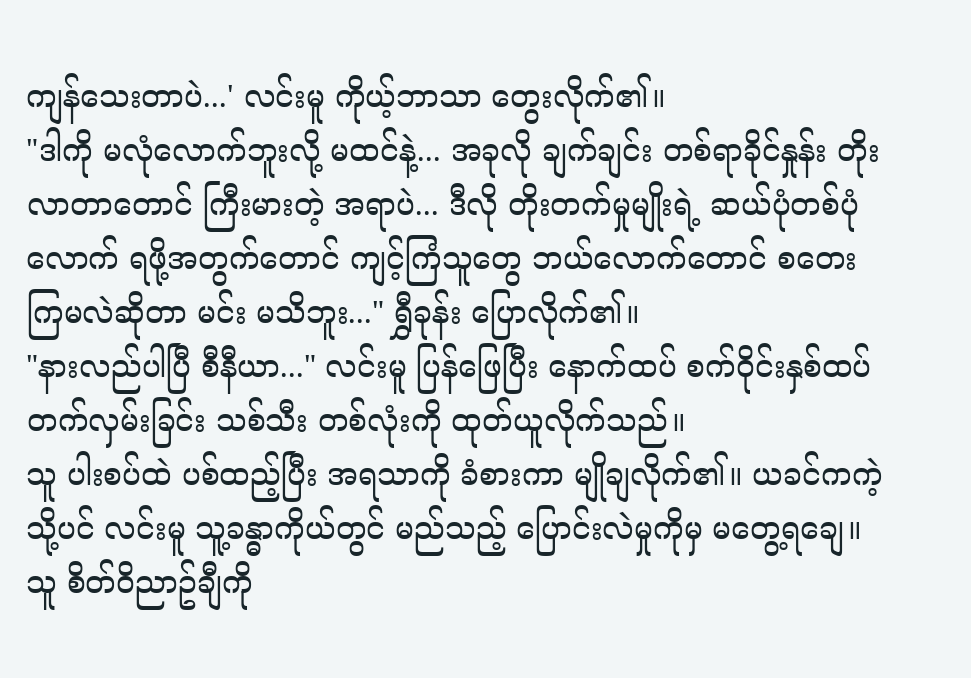ကျန်သေးတာပဲ...' လင်းမူ ကိုယ့်ဘာသာ တွေးလိုက်၏။
"ဒါကို မလုံလောက်ဘူးလို့ မထင်နဲ့... အခုလို ချက်ချင်း တစ်ရာခိုင်နှုန်း တိုးလာတာတောင် ကြီးမားတဲ့ အရာပဲ... ဒီလို တိုးတက်မှုမျိုးရဲ့ ဆယ်ပုံတစ်ပုံလောက် ရဖို့အတွက်တောင် ကျင့်ကြံသူတွေ ဘယ်လောက်တောင် စတေးကြမလဲဆိုတာ မင်း မသိဘူး..." ရွှီခုန်း ပြောလိုက်၏။
"နားလည်ပါပြီ စီနီယာ..." လင်းမူ ပြန်ဖြေပြီး နောက်ထပ် စက်ဝိုင်းနှစ်ထပ် တက်လှမ်းခြင်း သစ်သီး တစ်လုံးကို ထုတ်ယူလိုက်သည်။
သူ ပါးစပ်ထဲ ပစ်ထည့်ပြီး အရသာကို ခံစားကာ မျိုချလိုက်၏။ ယခင်ကကဲ့သို့ပင် လင်းမူ သူ့ခန္ဓာကိုယ်တွင် မည်သည့် ပြောင်းလဲမှုကိုမှ မတွေ့ရချေ။ သူ စိတ်ဝိညာဥ်ချီကို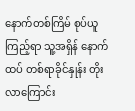နောက်တစ်ကြိမ် စုပ်ယူကြည့်ရာ သူ့အရှိန် နောက်ထပ် တစ်ရာခိုင်နှုန်း တိုးလာကြောင်း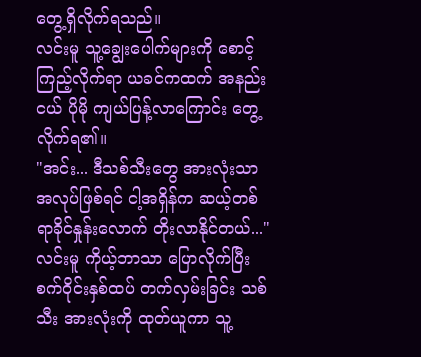တွေ့ရှိလိုက်ရသည်။
လင်းမူ သူ့ချွေးပေါက်များကို စောင့်ကြည့်လိုက်ရာ ယခင်ကထက် အနည်းငယ် ပိုမို ကျယ်ပြန့်လာကြောင်း တွေ့လိုက်ရ၏။
"အင်း... ဒီသစ်သီးတွေ အားလုံးသာ အလုပ်ဖြစ်ရင် ငါ့အရှိန်က ဆယ့်တစ်ရာခိုင်နှုန်းလောက် တိုးလာနိုင်တယ်..." လင်းမူ ကိုယ့်ဘာသာ ပြောလိုက်ပြီး စက်ဝိုင်းနှစ်ထပ် တက်လှမ်းခြင်း သစ်သီး အားလုံးကို ထုတ်ယူကာ သူ့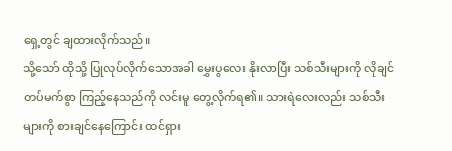ရှေ့တွင် ချထားလိုက်သည်။
သို့သော် ထိုသို့ ပြုလုပ်လိုက်သောအခါ မွှေးပွလေး နိုးလာပြီး သစ်သီးများကို လိုချင်တပ်မက်စွာ ကြည့်နေသည်ကို လင်းမူ တွေ့လိုက်ရ၏။ သားရဲလေးလည်း သစ်သီးများကို စားချင်နေကြောင်း ထင်ရှား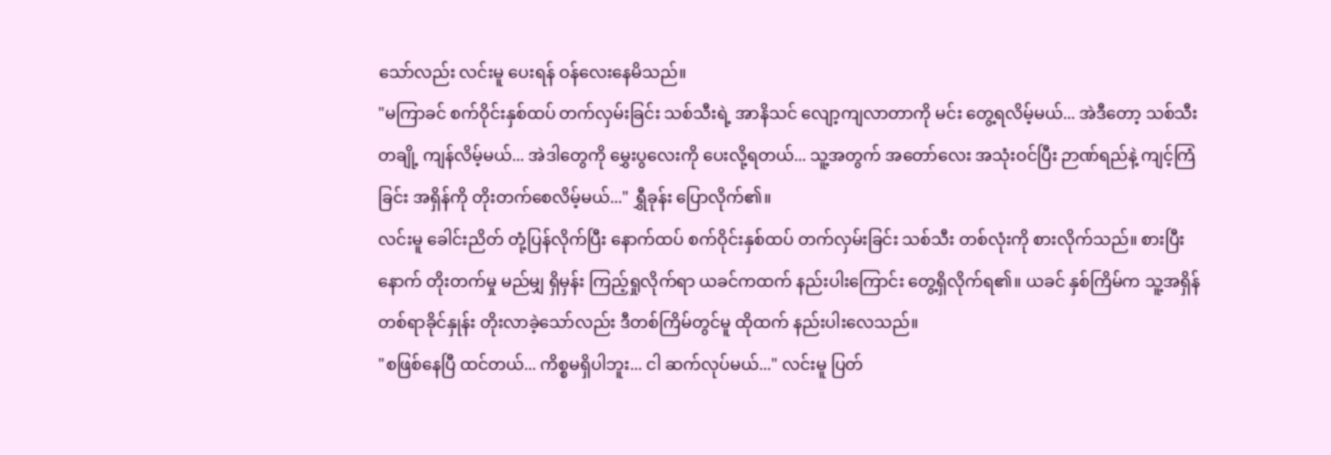သော်လည်း လင်းမူ ပေးရန် ဝန်လေးနေမိသည်။
"မကြာခင် စက်ဝိုင်းနှစ်ထပ် တက်လှမ်းခြင်း သစ်သီးရဲ့ အာနိသင် လျော့ကျလာတာကို မင်း တွေ့ရလိမ့်မယ်... အဲဒီတော့ သစ်သီးတချို့ ကျန်လိမ့်မယ်... အဲဒါတွေကို မွှေးပွလေးကို ပေးလို့ရတယ်... သူ့အတွက် အတော်လေး အသုံးဝင်ပြီး ဉာဏ်ရည်နဲ့ ကျင့်ကြံခြင်း အရှိန်ကို တိုးတက်စေလိမ့်မယ်..." ရွှီခုန်း ပြောလိုက်၏။
လင်းမူ ခေါင်းညိတ် တုံ့ပြန်လိုက်ပြီး နောက်ထပ် စက်ဝိုင်းနှစ်ထပ် တက်လှမ်းခြင်း သစ်သီး တစ်လုံးကို စားလိုက်သည်။ စားပြီးနောက် တိုးတက်မှု မည်မျှ ရှိမှန်း ကြည့်ရှုလိုက်ရာ ယခင်ကထက် နည်းပါးကြောင်း တွေ့ရှိလိုက်ရ၏။ ယခင် နှစ်ကြိမ်က သူ့အရှိန် တစ်ရာခိုင်နှုန်း တိုးလာခဲ့သော်လည်း ဒီတစ်ကြိမ်တွင်မူ ထိုထက် နည်းပါးလေသည်။
"စဖြစ်နေပြီ ထင်တယ်... ကိစ္စမရှိပါဘူး... ငါ ဆက်လုပ်မယ်..." လင်းမူ ပြတ်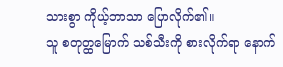သားစွာ ကိုယ့်ဘာသာ ပြောလိုက်၏။
သူ စတုတ္ထမြောက် သစ်သီးကို စားလိုက်ရာ နောက်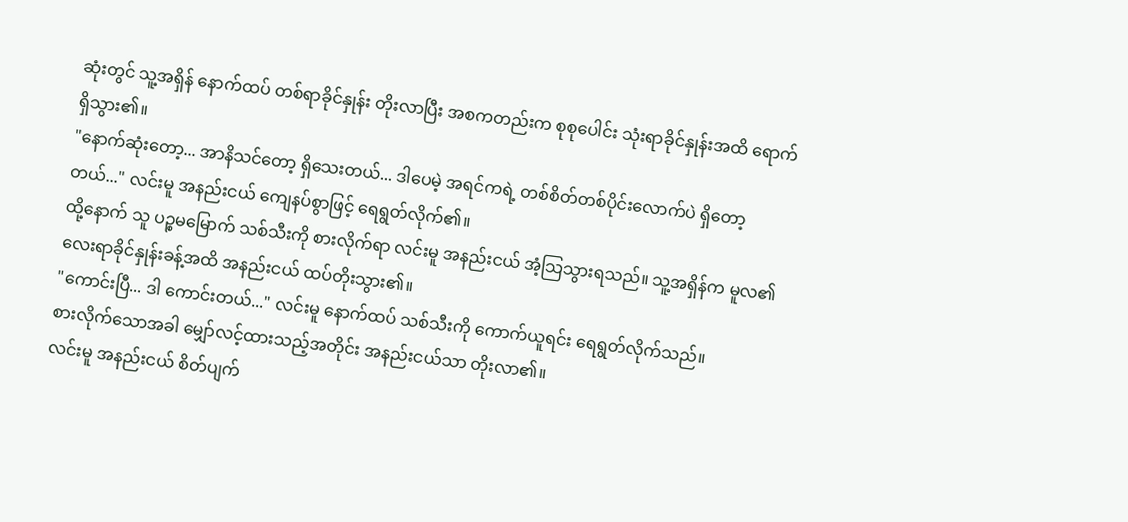ဆုံးတွင် သူ့အရှိန် နောက်ထပ် တစ်ရာခိုင်နှုန်း တိုးလာပြီး အစကတည်းက စုစုပေါင်း သုံးရာခိုင်နှုန်းအထိ ရောက်ရှိသွား၏။
"နောက်ဆုံးတော့... အာနိသင်တော့ ရှိသေးတယ်... ဒါပေမဲ့ အရင်ကရဲ့ တစ်စိတ်တစ်ပိုင်းလောက်ပဲ ရှိတော့တယ်..." လင်းမူ အနည်းငယ် ကျေနပ်စွာဖြင့် ရေရွတ်လိုက်၏။
ထို့နောက် သူ ပဉ္စမမြောက် သစ်သီးကို စားလိုက်ရာ လင်းမူ အနည်းငယ် အံ့သြသွားရသည်။ သူ့အရှိန်က မူလ၏ လေးရာခိုင်နှုန်းခန့်အထိ အနည်းငယ် ထပ်တိုးသွား၏။
"ကောင်းပြီ... ဒါ ကောင်းတယ်..." လင်းမူ နောက်ထပ် သစ်သီးကို ကောက်ယူရင်း ရေရွတ်လိုက်သည်။
စားလိုက်သောအခါ မျှော်လင့်ထားသည့်အတိုင်း အနည်းငယ်သာ တိုးလာ၏။
လင်းမူ အနည်းငယ် စိတ်ပျက်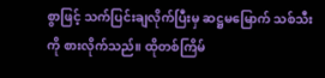စွာဖြင့် သက်ပြင်းချလိုက်ပြီးမှ ဆဋ္ဌမမြောက် သစ်သီးကို စားလိုက်သည်။ ထိုတစ်ကြိမ်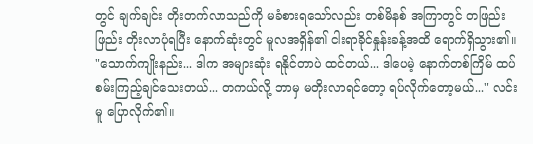တွင် ချက်ချင်း တိုးတက်လာသည်ကို မခံစားရသော်လည်း တစ်မိနစ် အကြာတွင် တဖြည်းဖြည်း တိုးလာပုံရပြီး နောက်ဆုံးတွင် မူလအရှိန်၏ ငါးရာခိုင်နှုန်းခန့်အထိ ရောက်ရှိသွား၏။
"သောက်ကျိုးနည်း... ဒါက အများဆုံး ရနိုင်တာပဲ ထင်တယ်... ဒါပေမဲ့ နောက်တစ်ကြိမ် ထပ်စမ်းကြည့်ချင်သေးတယ်... တကယ်လို့ ဘာမှ မတိုးလာရင်တော့ ရပ်လိုက်တော့မယ်..." လင်းမူ ပြောလိုက်၏။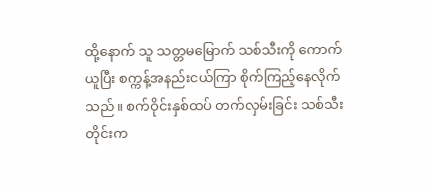ထို့နောက် သူ သတ္တမမြောက် သစ်သီးကို ကောက်ယူပြီး စက္ကန့်အနည်းငယ်ကြာ စိုက်ကြည့်နေလိုက်သည်။ စက်ဝိုင်းနှစ်ထပ် တက်လှမ်းခြင်း သစ်သီးတိုင်းက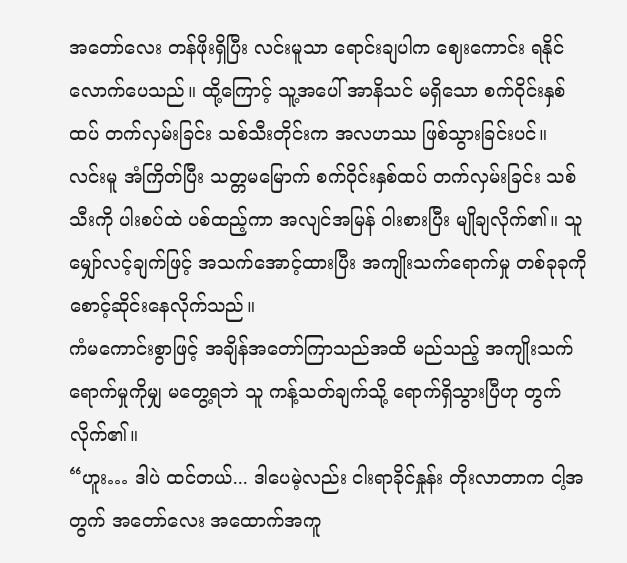အတော်လေး တန်ဖိုးရှိပြီး လင်းမူသာ ရောင်းချပါက ဈေးကောင်း ရနိုင်လောက်ပေသည်။ ထို့ကြောင့် သူ့အပေါ် အာနိသင် မရှိသော စက်ဝိုင်းနှစ်ထပ် တက်လှမ်းခြင်း သစ်သီးတိုင်းက အလဟဿ ဖြစ်သွားခြင်းပင်။
လင်းမူ အံကြိတ်ပြီး သတ္တမမြောက် စက်ဝိုင်းနှစ်ထပ် တက်လှမ်းခြင်း သစ်သီးကို ပါးစပ်ထဲ ပစ်ထည့်ကာ အလျင်အမြန် ဝါးစားပြီး မျိုချလိုက်၏။ သူ မျှော်လင့်ချက်ဖြင့် အသက်အောင့်ထားပြီး အကျိုးသက်ရောက်မှု တစ်ခုခုကို စောင့်ဆိုင်းနေလိုက်သည်။
ကံမကောင်းစွာဖြင့် အချိန်အတော်ကြာသည်အထိ မည်သည့် အကျိုးသက်ရောက်မှုကိုမျှ မတွေ့ရဘဲ သူ ကန့်သတ်ချက်သို့ ရောက်ရှိသွားပြီဟု တွက်လိုက်၏။
“ဟူး… ဒါပဲ ထင်တယ်... ဒါပေမဲ့လည်း ငါးရာခိုင်နှုန်း တိုးလာတာက ငါ့အတွက် အတော်လေး အထောက်အကူ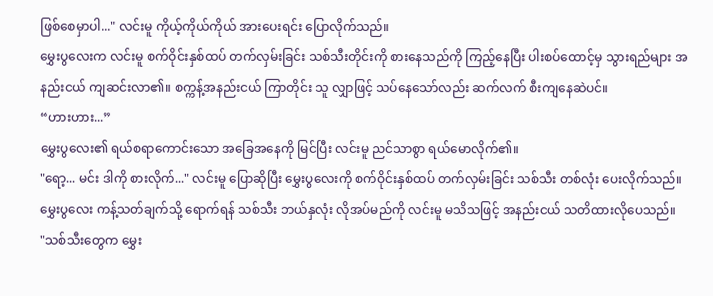ဖြစ်စေမှာပါ..." လင်းမူ ကိုယ့်ကိုယ်ကိုယ် အားပေးရင်း ပြောလိုက်သည်။
မွှေးပွလေးက လင်းမူ စက်ဝိုင်းနှစ်ထပ် တက်လှမ်းခြင်း သစ်သီးတိုင်းကို စားနေသည်ကို ကြည့်နေပြီး ပါးစပ်ထောင့်မှ သွားရည်များ အနည်းငယ် ကျဆင်းလာ၏။ စက္ကန့်အနည်းငယ် ကြာတိုင်း သူ လျှာဖြင့် သပ်နေသော်လည်း ဆက်လက် စီးကျနေဆဲပင်။
“ဟားဟား...”
မွှေးပွလေး၏ ရယ်စရာကောင်းသော အခြေအနေကို မြင်ပြီး လင်းမူ ညင်သာစွာ ရယ်မောလိုက်၏။
"ရော့... မင်း ဒါကို စားလိုက်..." လင်းမူ ပြောဆိုပြီး မွှေးပွလေးကို စက်ဝိုင်းနှစ်ထပ် တက်လှမ်းခြင်း သစ်သီး တစ်လုံး ပေးလိုက်သည်။
မွှေးပွလေး ကန့်သတ်ချက်သို့ ရောက်ရန် သစ်သီး ဘယ်နှလုံး လိုအပ်မည်ကို လင်းမူ မသိသဖြင့် အနည်းငယ် သတိထားလိုပေသည်။
"သစ်သီးတွေက မွှေး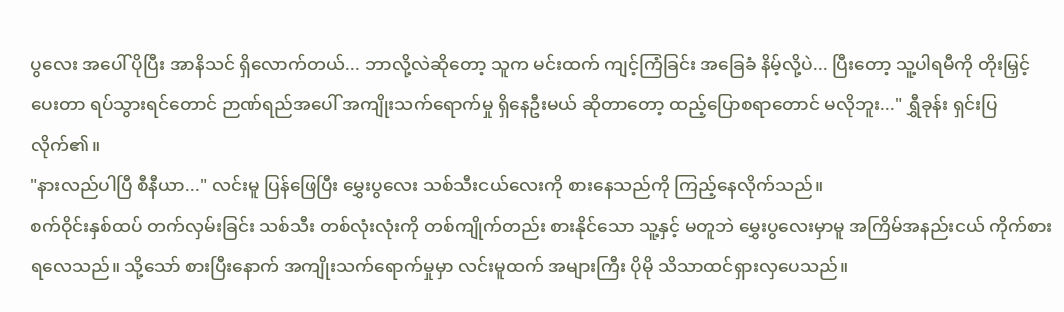ပွလေး အပေါ် ပိုပြီး အာနိသင် ရှိလောက်တယ်... ဘာလို့လဲဆိုတော့ သူက မင်းထက် ကျင့်ကြံခြင်း အခြေခံ နိမ့်လို့ပဲ... ပြီးတော့ သူ့ပါရမီကို တိုးမြှင့်ပေးတာ ရပ်သွားရင်တောင် ဉာဏ်ရည်အပေါ် အကျိုးသက်ရောက်မှု ရှိနေဦးမယ် ဆိုတာတော့ ထည့်ပြောစရာတောင် မလိုဘူး..." ရွှီခုန်း ရှင်းပြလိုက်၏။
"နားလည်ပါပြီ စီနီယာ..." လင်းမူ ပြန်ဖြေပြီး မွှေးပွလေး သစ်သီးငယ်လေးကို စားနေသည်ကို ကြည့်နေလိုက်သည်။
စက်ဝိုင်းနှစ်ထပ် တက်လှမ်းခြင်း သစ်သီး တစ်လုံးလုံးကို တစ်ကျိုက်တည်း စားနိုင်သော သူ့နှင့် မတူဘဲ မွှေးပွလေးမှာမူ အကြိမ်အနည်းငယ် ကိုက်စားရလေသည်။ သို့သော် စားပြီးနောက် အကျိုးသက်ရောက်မှုမှာ လင်းမူထက် အများကြီး ပိုမို သိသာထင်ရှားလှပေသည်။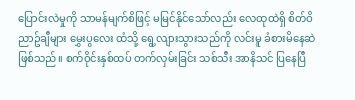ပြောင်းလဲမှုကို သာမန်မျက်စိဖြင့် မမြင်နိုင်သော်လည်း လေထုထဲရှိ စိတ်ဝိညာဥ်ချီများ မွှေးပွလေး ထံသို့ ရွေ့လျားသွားသည်ကို လင်းမူ ခံစားမိနေဆဲ ဖြစ်သည်။ စက်ဝိုင်းနှစ်ထပ် တက်လှမ်းခြင်း သစ်သီး အာနိသင် ပြနေပြီ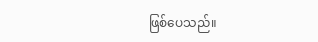ဖြစ်ပေသည်။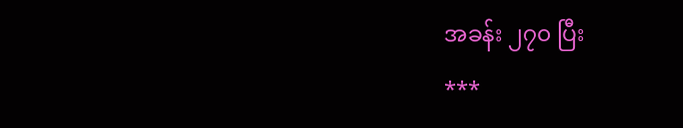အခန်း ၂၇၀ ပြီး
***